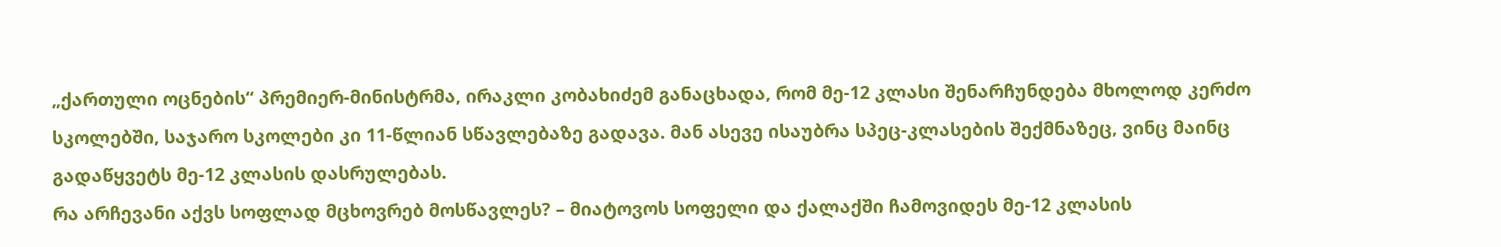„ქართული ოცნების“ პრემიერ-მინისტრმა, ირაკლი კობახიძემ განაცხადა, რომ მე-12 კლასი შენარჩუნდება მხოლოდ კერძო სკოლებში, საჯარო სკოლები კი 11-წლიან სწავლებაზე გადავა. მან ასევე ისაუბრა სპეც-კლასების შექმნაზეც, ვინც მაინც გადაწყვეტს მე-12 კლასის დასრულებას.
რა არჩევანი აქვს სოფლად მცხოვრებ მოსწავლეს? – მიატოვოს სოფელი და ქალაქში ჩამოვიდეს მე-12 კლასის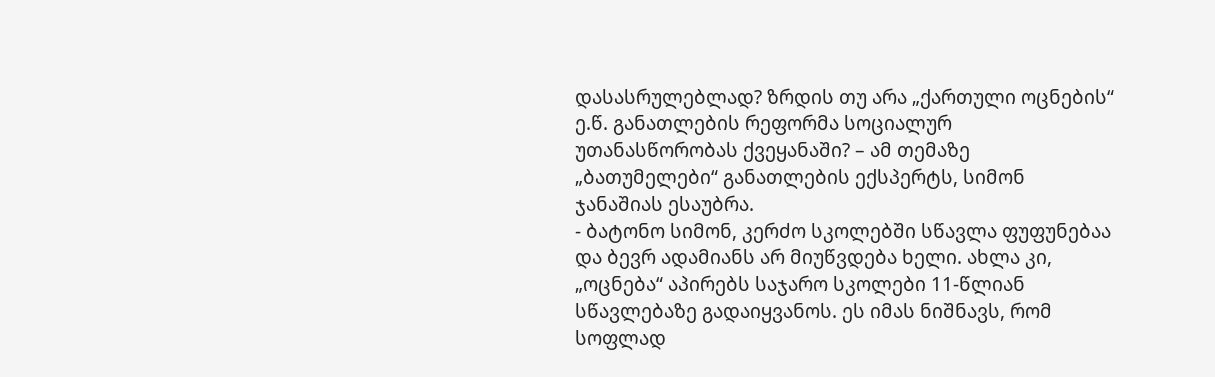დასასრულებლად? ზრდის თუ არა „ქართული ოცნების“ ე.წ. განათლების რეფორმა სოციალურ უთანასწორობას ქვეყანაში? – ამ თემაზე „ბათუმელები“ განათლების ექსპერტს, სიმონ ჯანაშიას ესაუბრა.
- ბატონო სიმონ, კერძო სკოლებში სწავლა ფუფუნებაა და ბევრ ადამიანს არ მიუწვდება ხელი. ახლა კი, „ოცნება“ აპირებს საჯარო სკოლები 11-წლიან სწავლებაზე გადაიყვანოს. ეს იმას ნიშნავს, რომ სოფლად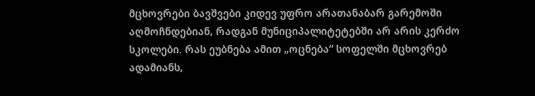მცხოვრები ბავშვები კიდევ უფრო არათანაბარ გარემოში აღმოჩნდებიან, რადგან მუნიციპალიტეტებში არ არის კერძო სკოლები. რას ეუბნება ამით „ოცნება“ სოფელში მცხოვრებ ადამიანს,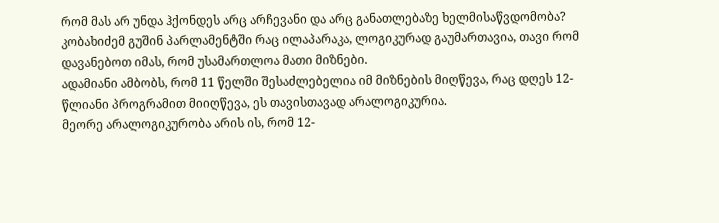რომ მას არ უნდა ჰქონდეს არც არჩევანი და არც განათლებაზე ხელმისაწვდომობა?
კობახიძემ გუშინ პარლამენტში რაც ილაპარაკა, ლოგიკურად გაუმართავია, თავი რომ დავანებოთ იმას, რომ უსამართლოა მათი მიზნები.
ადამიანი ამბობს, რომ 11 წელში შესაძლებელია იმ მიზნების მიღწევა, რაც დღეს 12-წლიანი პროგრამით მიიღწევა, ეს თავისთავად არალოგიკურია.
მეორე არალოგიკურობა არის ის, რომ 12-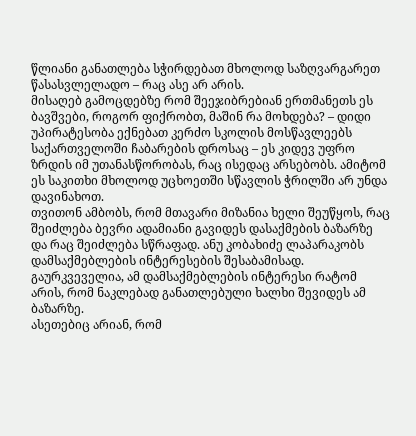წლიანი განათლება სჭირდებათ მხოლოდ საზღვარგარეთ წასასვლელადო – რაც ასე არ არის.
მისაღებ გამოცდებზე რომ შეეჯიბრებიან ერთმანეთს ეს ბავშვები, როგორ ფიქრობთ, მაშინ რა მოხდება? – დიდი უპირატესობა ექნებათ კერძო სკოლის მოსწავლეებს საქართველოში ჩაბარების დროსაც – ეს კიდევ უფრო ზრდის იმ უთანასწორობას, რაც ისედაც არსებობს. ამიტომ ეს საკითხი მხოლოდ უცხოეთში სწავლის ჭრილში არ უნდა დავინახოთ.
თვითონ ამბობს, რომ მთავარი მიზანია ხელი შეუწყოს, რაც შეიძლება ბევრი ადამიანი გავიდეს დასაქმების ბაზარზე და რაც შეიძლება სწრაფად. ანუ კობახიძე ლაპარაკობს დამსაქმებლების ინტერესების შესაბამისად. გაურკვეველია, ამ დამსაქმებლების ინტერესი რატომ არის, რომ ნაკლებად განათლებული ხალხი შევიდეს ამ ბაზარზე.
ასეთებიც არიან, რომ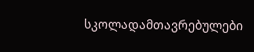სკოლადამთავრებულები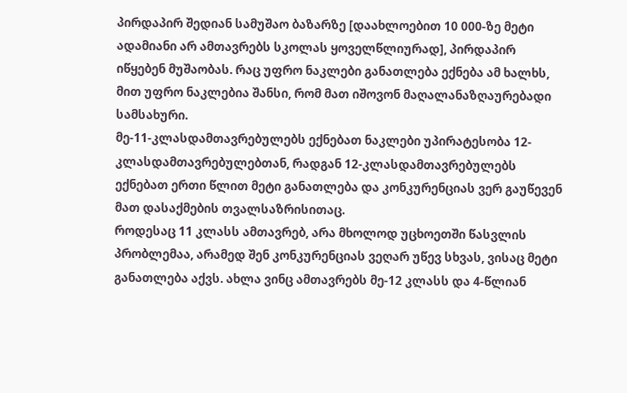პირდაპირ შედიან სამუშაო ბაზარზე [დაახლოებით 10 000-ზე მეტი ადამიანი არ ამთავრებს სკოლას ყოველწლიურად], პირდაპირ იწყებენ მუშაობას. რაც უფრო ნაკლები განათლება ექნება ამ ხალხს, მით უფრო ნაკლებია შანსი, რომ მათ იშოვონ მაღალანაზღაურებადი სამსახური.
მე-11-კლასდამთავრებულებს ექნებათ ნაკლები უპირატესობა 12-კლასდამთავრებულებთან, რადგან 12-კლასდამთავრებულებს ექნებათ ერთი წლით მეტი განათლება და კონკურენციას ვერ გაუწევენ მათ დასაქმების თვალსაზრისითაც.
როდესაც 11 კლასს ამთავრებ, არა მხოლოდ უცხოეთში წასვლის პრობლემაა, არამედ შენ კონკურენციას ვეღარ უწევ სხვას, ვისაც მეტი განათლება აქვს. ახლა ვინც ამთავრებს მე-12 კლასს და 4-წლიან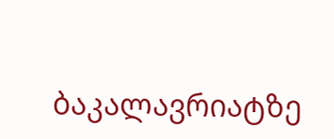ბაკალავრიატზე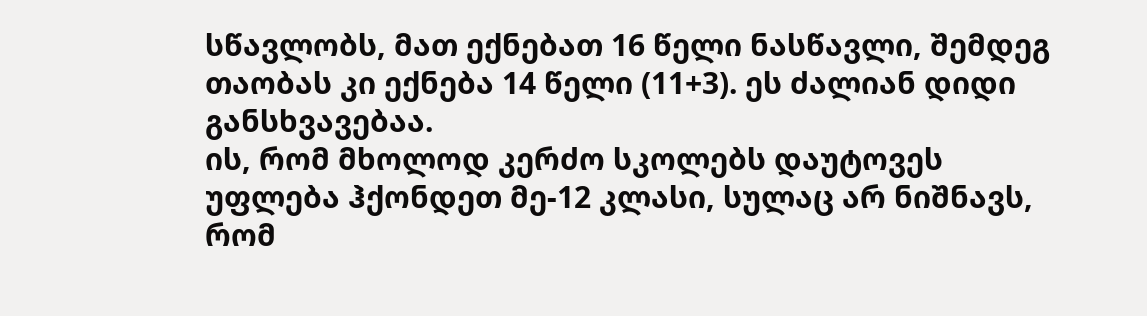სწავლობს, მათ ექნებათ 16 წელი ნასწავლი, შემდეგ თაობას კი ექნება 14 წელი (11+3). ეს ძალიან დიდი განსხვავებაა.
ის, რომ მხოლოდ კერძო სკოლებს დაუტოვეს უფლება ჰქონდეთ მე-12 კლასი, სულაც არ ნიშნავს, რომ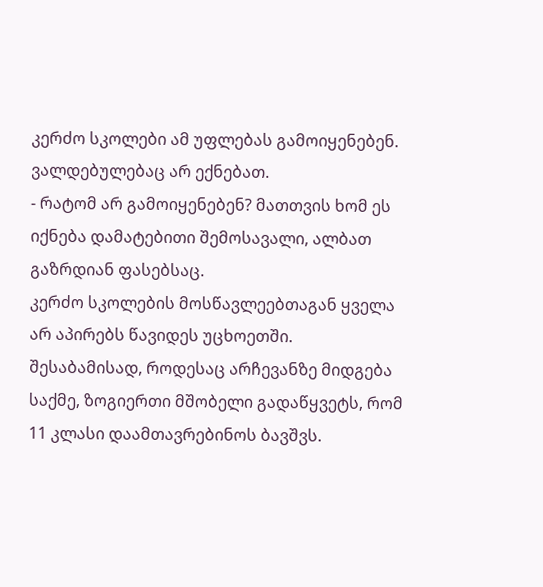კერძო სკოლები ამ უფლებას გამოიყენებენ. ვალდებულებაც არ ექნებათ.
- რატომ არ გამოიყენებენ? მათთვის ხომ ეს იქნება დამატებითი შემოსავალი, ალბათ გაზრდიან ფასებსაც.
კერძო სკოლების მოსწავლეებთაგან ყველა არ აპირებს წავიდეს უცხოეთში. შესაბამისად, როდესაც არჩევანზე მიდგება საქმე, ზოგიერთი მშობელი გადაწყვეტს, რომ 11 კლასი დაამთავრებინოს ბავშვს.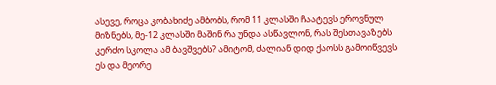ასევე, როცა კობახიძე ამბობს, რომ 11 კლასში ჩაატევს ეროვნულ მიზნებს, მე-12 კლასში მაშინ რა უნდა ასწავლონ, რას შესთავაზებს კერძო სკოლა ამ ბავშვებს? ამიტომ, ძალიან დიდ ქაოსს გამოიწვევს ეს და მეორე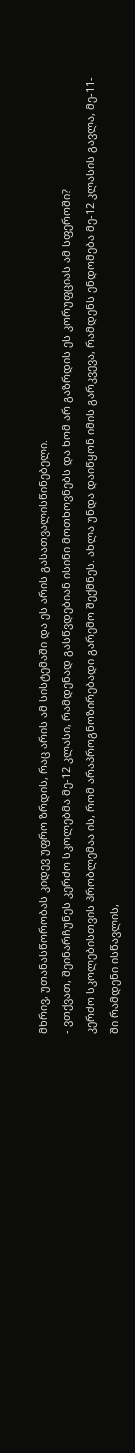მხრივ, უთანასწორობას კიდევ უფრო ზრდის, რაც არის ამ სისტემაში და ეს არის გასათვალისწინებელი.
- ვთქვათ, შეინარჩუნეს კერძო სკოლებმა მე-12 კლასი, რამდენად გასწვდებიან ისინი მოთხოვნებს და ხომ არ გაზრდის ეს კორუფციას ამ სფეროში?
კერძო სკოლებისთვის პრობლემაა ის, რომ არაპროგნოზირებადი გარემო შექმნეს. ახლა უნდა დაიწყონ იმის გარკვევა, რამდენს ენდომება მე-12 კლასის გავლა, მე-11-ში რამდენი ისწავლის,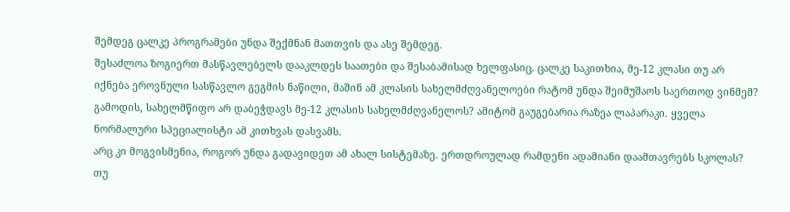შემდეგ ცალკე პროგრამები უნდა შექმნან მათთვის და ასე შემდეგ.
შესაძლოა ზოგიერთ მასწავლებელს დააკლდეს საათები და შესაბამისად ხელფასიც. ცალკე საკითხია, მე-12 კლასი თუ არ იქნება ეროვნული სასწავლო გეგმის ნაწილი, მაშინ ამ კლასის სახელმძღვანელოები რატომ უნდა შეიმუშაოს საერთოდ ვინმემ? გამოდის, სახელმწიფო არ დაბეჭდავს მე-12 კლასის სახელმძღვანელოს? ამიტომ გაუგებარია რაზეა ლაპარაკი. ყველა ნორმალური სპეციალისტი ამ კითხვას დასვამს.
არც კი მოგვისმენია, როგორ უნდა გადავიდეთ ამ ახალ სისტემაზე. ერთდროულად რამდენი ადამიანი დაამთავრებს სკოლას? თუ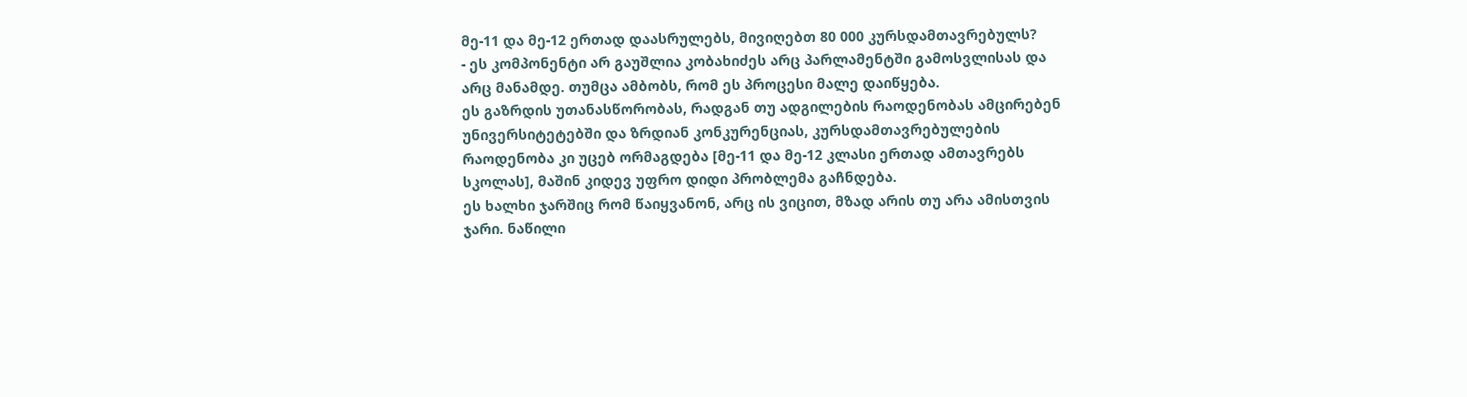მე-11 და მე-12 ერთად დაასრულებს, მივიღებთ 80 000 კურსდამთავრებულს?
- ეს კომპონენტი არ გაუშლია კობახიძეს არც პარლამენტში გამოსვლისას და არც მანამდე. თუმცა ამბობს, რომ ეს პროცესი მალე დაიწყება.
ეს გაზრდის უთანასწორობას, რადგან თუ ადგილების რაოდენობას ამცირებენ უნივერსიტეტებში და ზრდიან კონკურენციას, კურსდამთავრებულების რაოდენობა კი უცებ ორმაგდება [მე-11 და მე-12 კლასი ერთად ამთავრებს სკოლას], მაშინ კიდევ უფრო დიდი პრობლემა გაჩნდება.
ეს ხალხი ჯარშიც რომ წაიყვანონ, არც ის ვიცით, მზად არის თუ არა ამისთვის ჯარი. ნაწილი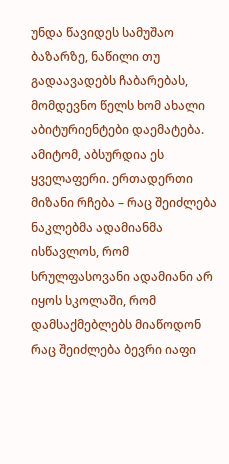უნდა წავიდეს სამუშაო ბაზარზე, ნაწილი თუ გადაავადებს ჩაბარებას, მომდევნო წელს ხომ ახალი აბიტურიენტები დაემატება. ამიტომ, აბსურდია ეს ყველაფერი. ერთადერთი მიზანი რჩება – რაც შეიძლება ნაკლებმა ადამიანმა ისწავლოს, რომ სრულფასოვანი ადამიანი არ იყოს სკოლაში, რომ დამსაქმებლებს მიაწოდონ რაც შეიძლება ბევრი იაფი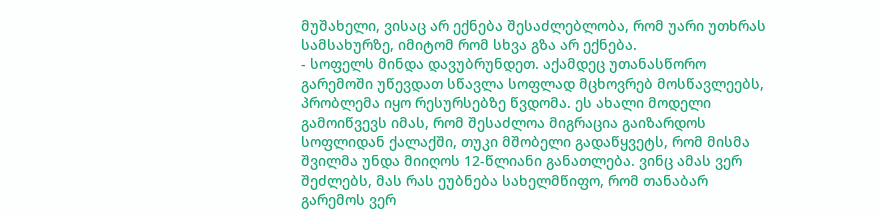მუშახელი, ვისაც არ ექნება შესაძლებლობა, რომ უარი უთხრას სამსახურზე, იმიტომ რომ სხვა გზა არ ექნება.
- სოფელს მინდა დავუბრუნდეთ. აქამდეც უთანასწორო გარემოში უწევდათ სწავლა სოფლად მცხოვრებ მოსწავლეებს, პრობლემა იყო რესურსებზე წვდომა. ეს ახალი მოდელი გამოიწვევს იმას, რომ შესაძლოა მიგრაცია გაიზარდოს სოფლიდან ქალაქში, თუკი მშობელი გადაწყვეტს, რომ მისმა შვილმა უნდა მიიღოს 12-წლიანი განათლება. ვინც ამას ვერ შეძლებს, მას რას ეუბნება სახელმწიფო, რომ თანაბარ გარემოს ვერ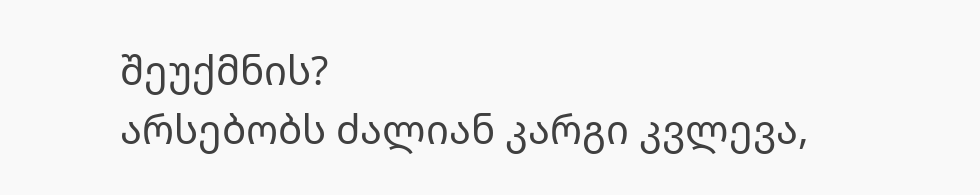შეუქმნის?
არსებობს ძალიან კარგი კვლევა,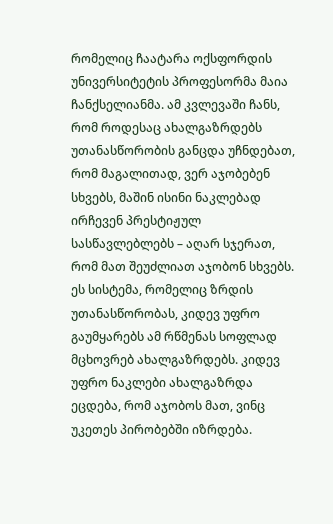რომელიც ჩაატარა ოქსფორდის უნივერსიტეტის პროფესორმა მაია ჩანქსელიანმა. ამ კვლევაში ჩანს, რომ როდესაც ახალგაზრდებს უთანასწორობის განცდა უჩნდებათ, რომ მაგალითად, ვერ აჯობებენ სხვებს, მაშინ ისინი ნაკლებად ირჩევენ პრესტიჟულ სასწავლებლებს – აღარ სჯერათ, რომ მათ შეუძლიათ აჯობონ სხვებს.
ეს სისტემა, რომელიც ზრდის უთანასწორობას, კიდევ უფრო გაუმყარებს ამ რწმენას სოფლად მცხოვრებ ახალგაზრდებს. კიდევ უფრო ნაკლები ახალგაზრდა ეცდება, რომ აჯობოს მათ, ვინც უკეთეს პირობებში იზრდება.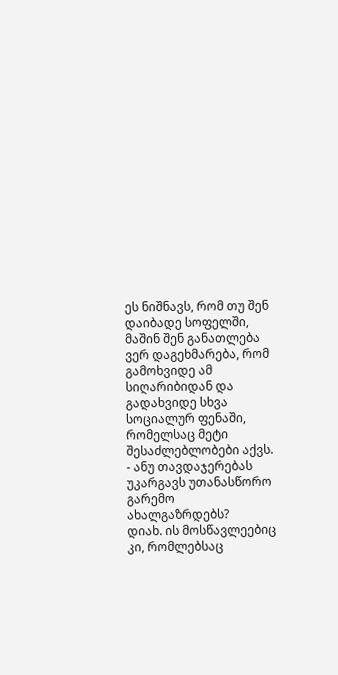ეს ნიშნავს, რომ თუ შენ დაიბადე სოფელში, მაშინ შენ განათლება ვერ დაგეხმარება, რომ გამოხვიდე ამ სიღარიბიდან და გადახვიდე სხვა სოციალურ ფენაში, რომელსაც მეტი შესაძლებლობები აქვს.
- ანუ თავდაჯერებას უკარგავს უთანასწორო გარემო ახალგაზრდებს?
დიახ. ის მოსწავლეებიც კი, რომლებსაც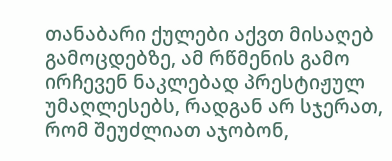თანაბარი ქულები აქვთ მისაღებ გამოცდებზე, ამ რწმენის გამო ირჩევენ ნაკლებად პრესტიჟულ უმაღლესებს, რადგან არ სჯერათ, რომ შეუძლიათ აჯობონ,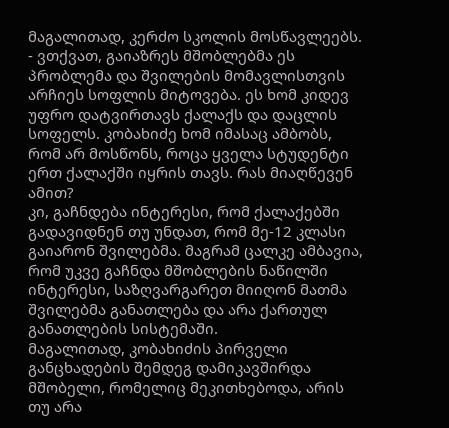მაგალითად, კერძო სკოლის მოსწავლეებს.
- ვთქვათ, გაიაზრეს მშობლებმა ეს პრობლემა და შვილების მომავლისთვის არჩიეს სოფლის მიტოვება. ეს ხომ კიდევ უფრო დატვირთავს ქალაქს და დაცლის სოფელს. კობახიძე ხომ იმასაც ამბობს, რომ არ მოსწონს, როცა ყველა სტუდენტი ერთ ქალაქში იყრის თავს. რას მიაღწევენ ამით?
კი, გაჩნდება ინტერესი, რომ ქალაქებში გადავიდნენ თუ უნდათ, რომ მე-12 კლასი გაიარონ შვილებმა. მაგრამ ცალკე ამბავია, რომ უკვე გაჩნდა მშობლების ნაწილში ინტერესი, საზღვარგარეთ მიიღონ მათმა შვილებმა განათლება და არა ქართულ განათლების სისტემაში.
მაგალითად, კობახიძის პირველი განცხადების შემდეგ დამიკავშირდა მშობელი, რომელიც მეკითხებოდა, არის თუ არა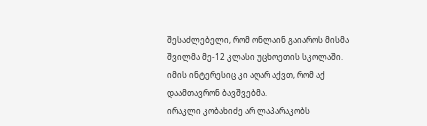შესაძლებელი, რომ ონლაინ გაიაროს მისმა შვილმა მე-12 კლასი უცხოეთის სკოლაში. იმის ინტერესიც კი აღარ აქვთ, რომ აქ დაამთავრონ ბავშვებმა.
ირაკლი კობახიძე არ ლაპარაკობს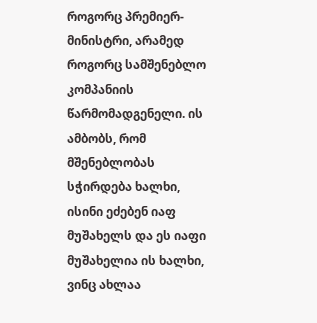როგორც პრემიერ-მინისტრი, არამედ როგორც სამშენებლო კომპანიის წარმომადგენელი. ის ამბობს, რომ მშენებლობას სჭირდება ხალხი, ისინი ეძებენ იაფ მუშახელს და ეს იაფი მუშახელია ის ხალხი, ვინც ახლაა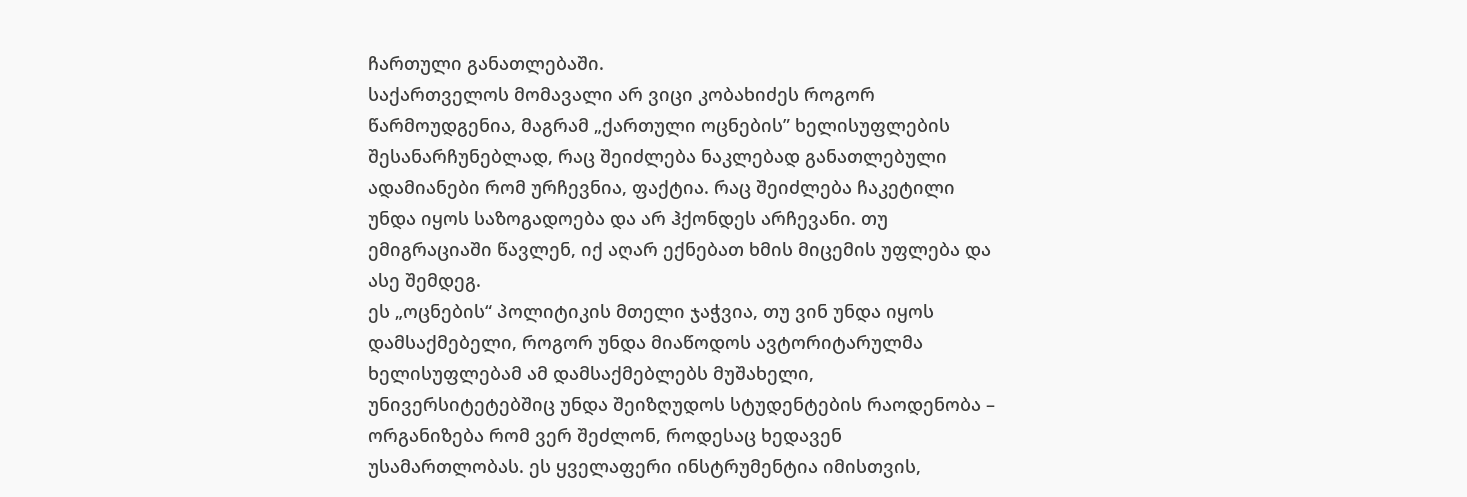ჩართული განათლებაში.
საქართველოს მომავალი არ ვიცი კობახიძეს როგორ წარმოუდგენია, მაგრამ „ქართული ოცნების” ხელისუფლების შესანარჩუნებლად, რაც შეიძლება ნაკლებად განათლებული ადამიანები რომ ურჩევნია, ფაქტია. რაც შეიძლება ჩაკეტილი უნდა იყოს საზოგადოება და არ ჰქონდეს არჩევანი. თუ ემიგრაციაში წავლენ, იქ აღარ ექნებათ ხმის მიცემის უფლება და ასე შემდეგ.
ეს „ოცნების“ პოლიტიკის მთელი ჯაჭვია, თუ ვინ უნდა იყოს დამსაქმებელი, როგორ უნდა მიაწოდოს ავტორიტარულმა ხელისუფლებამ ამ დამსაქმებლებს მუშახელი, უნივერსიტეტებშიც უნდა შეიზღუდოს სტუდენტების რაოდენობა – ორგანიზება რომ ვერ შეძლონ, როდესაც ხედავენ უსამართლობას. ეს ყველაფერი ინსტრუმენტია იმისთვის,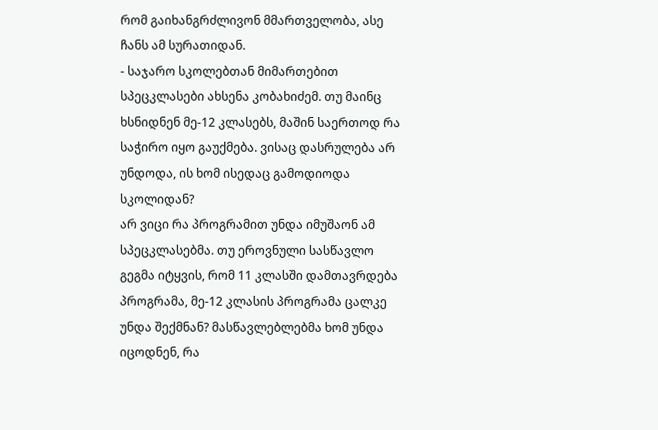რომ გაიხანგრძლივონ მმართველობა, ასე ჩანს ამ სურათიდან.
- საჯარო სკოლებთან მიმართებით სპეცკლასები ახსენა კობახიძემ. თუ მაინც ხსნიდნენ მე-12 კლასებს, მაშინ საერთოდ რა საჭირო იყო გაუქმება. ვისაც დასრულება არ უნდოდა, ის ხომ ისედაც გამოდიოდა სკოლიდან?
არ ვიცი რა პროგრამით უნდა იმუშაონ ამ სპეცკლასებმა. თუ ეროვნული სასწავლო გეგმა იტყვის, რომ 11 კლასში დამთავრდება პროგრამა, მე-12 კლასის პროგრამა ცალკე უნდა შექმნან? მასწავლებლებმა ხომ უნდა იცოდნენ, რა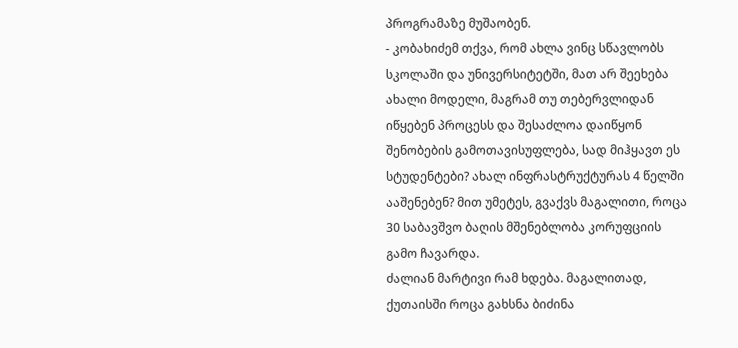პროგრამაზე მუშაობენ.
- კობახიძემ თქვა, რომ ახლა ვინც სწავლობს სკოლაში და უნივერსიტეტში, მათ არ შეეხება ახალი მოდელი, მაგრამ თუ თებერვლიდან იწყებენ პროცესს და შესაძლოა დაიწყონ შენობების გამოთავისუფლება, სად მიჰყავთ ეს სტუდენტები? ახალ ინფრასტრუქტურას 4 წელში ააშენებენ? მით უმეტეს, გვაქვს მაგალითი, როცა 30 საბავშვო ბაღის მშენებლობა კორუფციის გამო ჩავარდა.
ძალიან მარტივი რამ ხდება. მაგალითად, ქუთაისში როცა გახსნა ბიძინა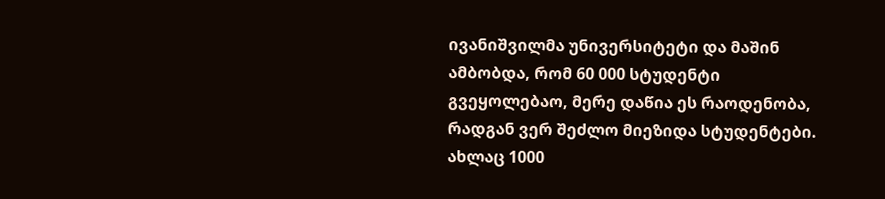ივანიშვილმა უნივერსიტეტი და მაშინ ამბობდა, რომ 60 000 სტუდენტი გვეყოლებაო, მერე დაწია ეს რაოდენობა, რადგან ვერ შეძლო მიეზიდა სტუდენტები. ახლაც 1000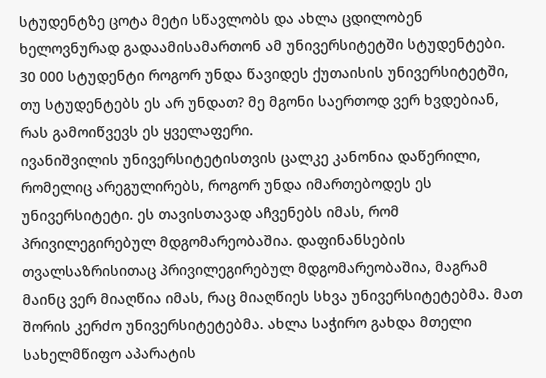სტუდენტზე ცოტა მეტი სწავლობს და ახლა ცდილობენ ხელოვნურად გადაამისამართონ ამ უნივერსიტეტში სტუდენტები.
30 000 სტუდენტი როგორ უნდა წავიდეს ქუთაისის უნივერსიტეტში, თუ სტუდენტებს ეს არ უნდათ? მე მგონი საერთოდ ვერ ხვდებიან, რას გამოიწვევს ეს ყველაფერი.
ივანიშვილის უნივერსიტეტისთვის ცალკე კანონია დაწერილი, რომელიც არეგულირებს, როგორ უნდა იმართებოდეს ეს უნივერსიტეტი. ეს თავისთავად აჩვენებს იმას, რომ პრივილეგირებულ მდგომარეობაშია. დაფინანსების თვალსაზრისითაც პრივილეგირებულ მდგომარეობაშია, მაგრამ მაინც ვერ მიაღწია იმას, რაც მიაღწიეს სხვა უნივერსიტეტებმა. მათ შორის კერძო უნივერსიტეტებმა. ახლა საჭირო გახდა მთელი სახელმწიფო აპარატის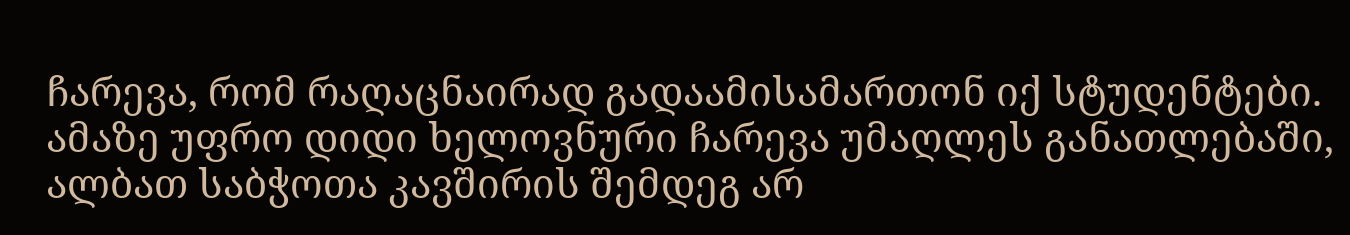ჩარევა, რომ რაღაცნაირად გადაამისამართონ იქ სტუდენტები.
ამაზე უფრო დიდი ხელოვნური ჩარევა უმაღლეს განათლებაში, ალბათ საბჭოთა კავშირის შემდეგ არ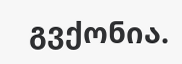გვქონია.